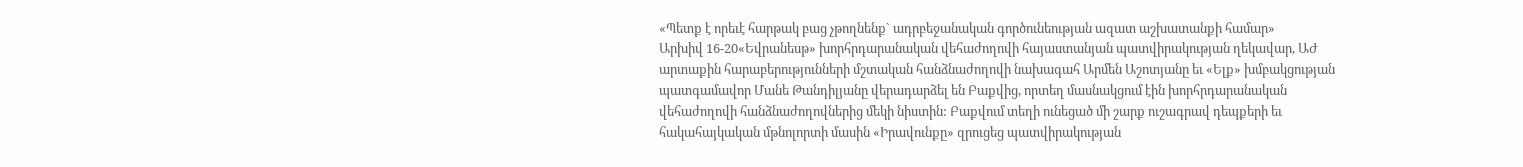«Պետք է որեւէ հարթակ բաց չթողնենք` ադրբեջանական գործունեության ազատ աշխատանքի համար»
Արխիվ 16-20«Եվրանեսթ» խորհրդարանական վեհաժողովի հայաստանյան պատվիրակության ղեկավար, ԱԺ արտաքին հարաբերությունների մշտական հանձնաժողովի նախագահ Արմեն Աշոտյանը եւ «Ելք» խմբակցության պատգամավոր Մանե Թանդիլյանը վերադարձել են Բաքվից, որտեղ մասնակցում էին խորհրդարանական վեհաժողովի հանձնաժողովներից մեկի նիստին: Բաքվում տեղի ունեցած մի շարք ուշագրավ դեպքերի եւ հակահայկական մթնոլորտի մասին «Իրավունքը» զրուցեց պատվիրակության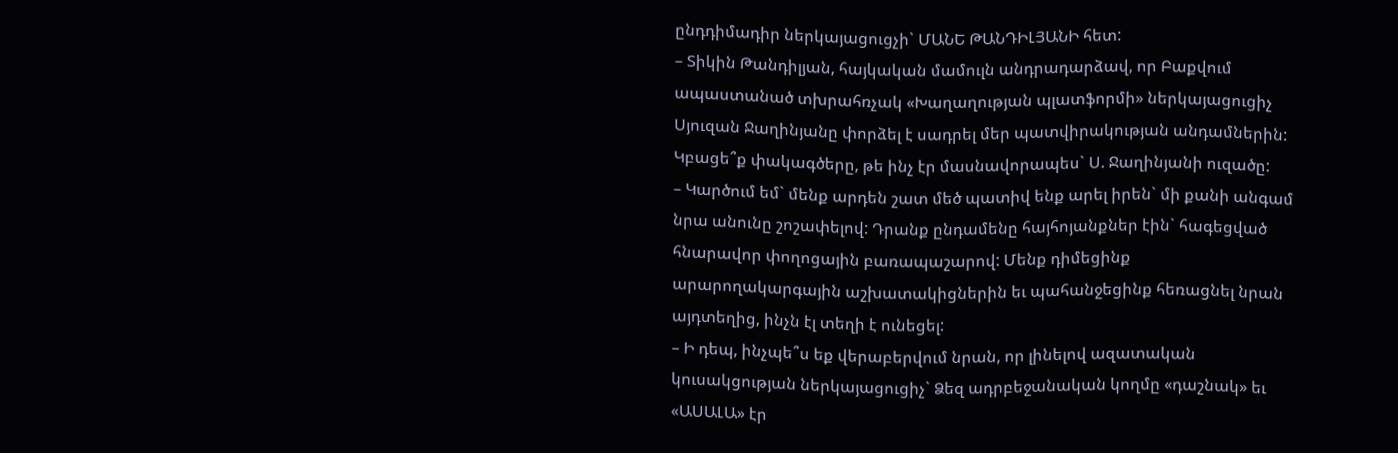ընդդիմադիր ներկայացուցչի` ՄԱՆԵ ԹԱՆԴԻԼՅԱՆԻ հետ:
– Տիկին Թանդիլյան, հայկական մամուլն անդրադարձավ, որ Բաքվում ապաստանած տխրահռչակ «Խաղաղության պլատֆորմի» ներկայացուցիչ Սյուզան Ջաղինյանը փորձել է սադրել մեր պատվիրակության անդամներին: Կբացե՞ք փակագծերը, թե ինչ էր մասնավորապես` Ս. Ջաղինյանի ուզածը:
– Կարծում եմ` մենք արդեն շատ մեծ պատիվ ենք արել իրեն` մի քանի անգամ նրա անունը շոշափելով: Դրանք ընդամենը հայհոյանքներ էին` հագեցված հնարավոր փողոցային բառապաշարով: Մենք դիմեցինք արարողակարգային աշխատակիցներին եւ պահանջեցինք հեռացնել նրան այդտեղից, ինչն էլ տեղի է ունեցել:
– Ի դեպ, ինչպե՞ս եք վերաբերվում նրան, որ լինելով ազատական կուսակցության ներկայացուցիչ` Ձեզ ադրբեջանական կողմը «դաշնակ» եւ «ԱՍԱԼԱ» էր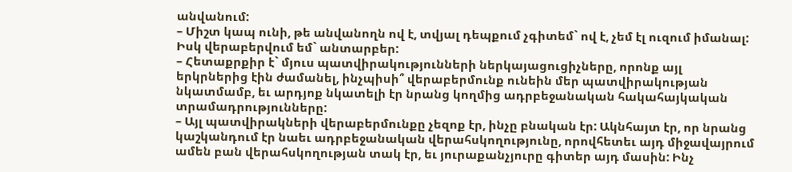անվանում:
– Միշտ կապ ունի, թե անվանողն ով է, տվյալ դեպքում չգիտեմ` ով է, չեմ էլ ուզում իմանալ: Իսկ վերաբերվում եմ` անտարբեր:
– Հետաքրքիր է` մյուս պատվիրակությունների ներկայացուցիչները, որոնք այլ երկրներից էին ժամանել, ինչպիսի՞ վերաբերմունք ունեին մեր պատվիրակության նկատմամբ, եւ արդյոք նկատելի էր նրանց կողմից ադրբեջանական հակահայկական տրամադրությունները:
– Այլ պատվիրակների վերաբերմունքը չեզոք էր, ինչը բնական էր: Ակնհայտ էր, որ նրանց կաշկանդում էր նաեւ ադրբեջանական վերահսկողությունը, որովհետեւ այդ միջավայրում ամեն բան վերահսկողության տակ էր, եւ յուրաքանչյուրը գիտեր այդ մասին: Ինչ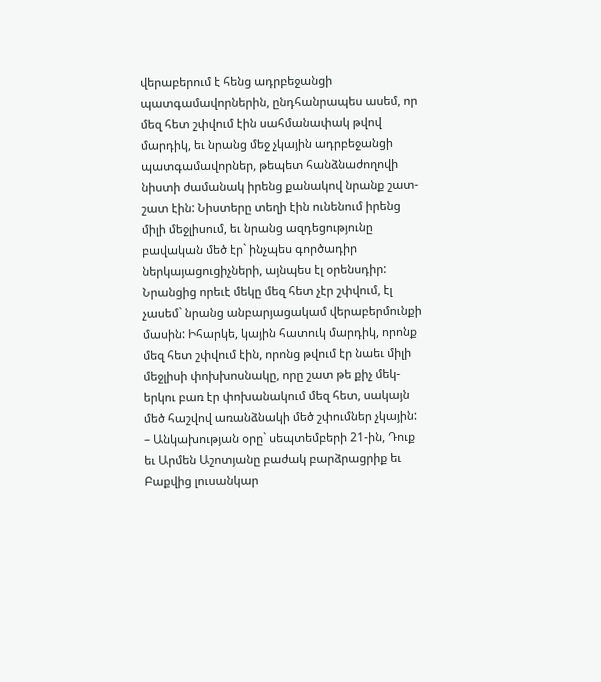վերաբերում է հենց ադրբեջանցի պատգամավորներին, ընդհանրապես ասեմ, որ մեզ հետ շփվում էին սահմանափակ թվով մարդիկ, եւ նրանց մեջ չկային ադրբեջանցի պատգամավորներ, թեպետ հանձնաժողովի նիստի ժամանակ իրենց քանակով նրանք շատ-շատ էին: Նիստերը տեղի էին ունենում իրենց միլի մեջլիսում, եւ նրանց ազդեցությունը բավական մեծ էր` ինչպես գործադիր ներկայացուցիչների, այնպես էլ օրենսդիր: Նրանցից որեւէ մեկը մեզ հետ չէր շփվում, էլ չասեմ` նրանց անբարյացակամ վերաբերմունքի մասին: Իհարկե, կային հատուկ մարդիկ, որոնք մեզ հետ շփվում էին, որոնց թվում էր նաեւ միլի մեջլիսի փոխխոսնակը, որը շատ թե քիչ մեկ-երկու բառ էր փոխանակում մեզ հետ, սակայն մեծ հաշվով առանձնակի մեծ շփումներ չկային:
– Անկախության օրը` սեպտեմբերի 21-ին, Դուք եւ Արմեն Աշոտյանը բաժակ բարձրացրիք եւ Բաքվից լուսանկար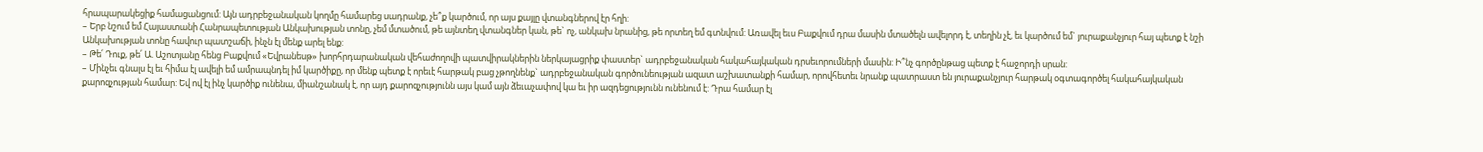հրապարակեցիք համացանցում: Այն ադրբեջանական կողմը համարեց սադրանք, չե՞ք կարծում, որ այս քայլը վտանգներով էր հղի:
– Երբ նշում եմ Հայաստանի Հանրապետության Անկախության տոնը, չեմ մտածում, թե այնտեղ վտանգներ կան, թե` ոչ, անկախ նրանից, թե որտեղ եմ գտնվում: Առավել եւս Բաքվում դրա մասին մտածելն ավելորդ է, տեղին չէ, եւ կարծում եմ` յուրաքանչյուր հայ պետք է նշի Անկախության տոնը հավուր պատշաճի, ինչն էլ մենք արել ենք:
– Թե՛ Դուք, թե՛ Ա. Աշոտյանը հենց Բաքվում «Եվրանեսթ» խորհրդարանական վեհաժողովի պատվիրակներին ներկայացրիք փաստեր` ադրբեջանական հակահայկական դրսեւորումների մասին: Ի՞նչ գործընթաց պետք է հաջորդի սրան:
– Մինչեւ գնալս էլ եւ հիմա էլ ավելի եմ ամրապնդել իմ կարծիքը, որ մենք պետք է որեւէ հարթակ բաց չթողնենք` ադրբեջանական գործունեության ազատ աշխատանքի համար, որովհետեւ նրանք պատրաստ են յուրաքանչյուր հարթակ օգտագործել հակահայկական քարոզչության համար: Եվ ով էլ ինչ կարծիք ունենա, միանշանակ է, որ այդ քարոզչությունն այս կամ այն ձեւաչափով կա եւ իր ազդեցությունն ունենում է: Դրա համար էլ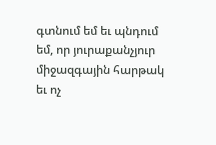գտնում եմ եւ պնդում եմ, որ յուրաքանչյուր միջազգային հարթակ եւ ոչ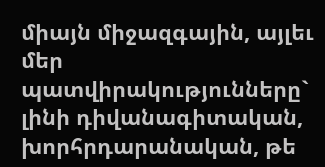միայն միջազգային, այլեւ մեր պատվիրակությունները` լինի դիվանագիտական, խորհրդարանական, թե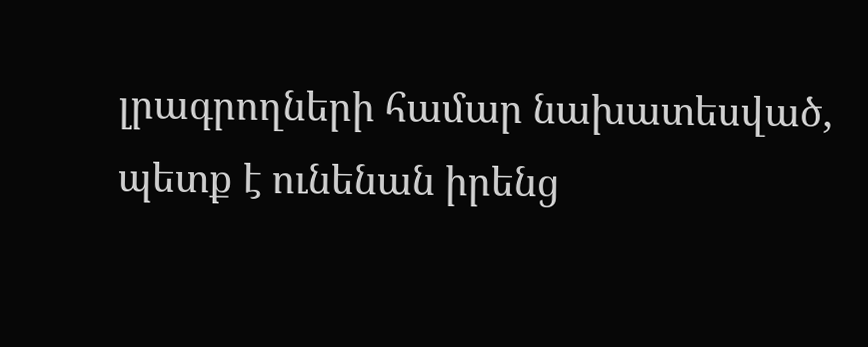լրագրողների համար նախատեսված, պետք է ունենան իրենց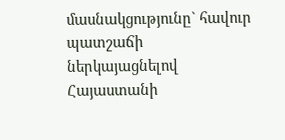մասնակցությունը` հավուր պատշաճի ներկայացնելով Հայաստանի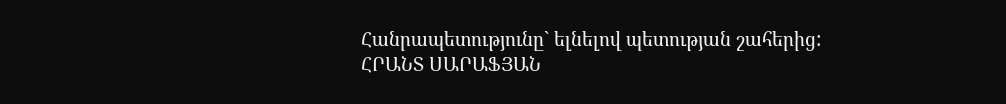Հանրապետությունը` ելնելով պետության շահերից:
ՀՐԱՆՏ ՍԱՐԱՖՅԱՆ